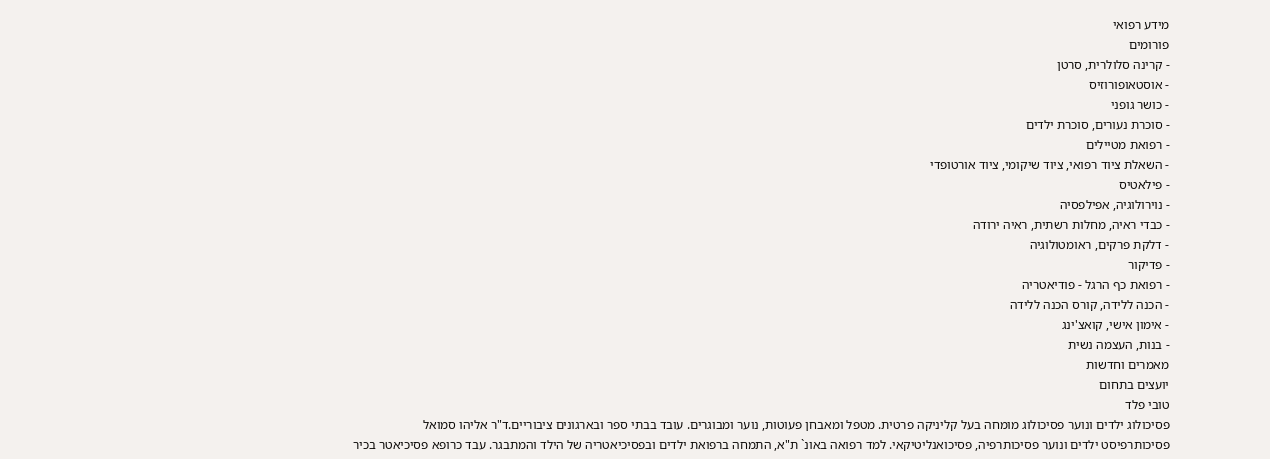מידע רפואי
פורומים
- קרינה סלולרית, סרטן
- אוסטאופורוזיס
- כושר גופני
- סוכרת נעורים, סוכרת ילדים
- רפואת מטיילים
- השאלת ציוד רפואי, ציוד שיקומי, ציוד אורטופדי
- פילאטיס
- נוירולוגיה, אפילפסיה
- כבדי ראיה, מחלות רשתית, ראיה ירודה
- דלקת פרקים, ראומטולוגיה
- פדיקור
- רפואת כף הרגל - פודיאטריה
- הכנה ללידה, קורס הכנה ללידה
- אימון אישי, קואצ'ינג
- בנות, העצמה נשית
מאמרים וחדשות
יועצים בתחום
טובי פלד
פסיכולוג ילדים ונוער פסיכולוג מומחה בעל קליניקה פרטית. מטפל ומאבחן פעוטות, נוער ומבוגרים. עובד בבתי ספר ובארגונים ציבוריים.ד"ר אליהו סמואל
פסיכותרפיסט ילדים ונוער פסיכותרפיה, פסיכואנליטיקאי. למד רפואה באונ` ת"א, התמחה ברפואת ילדים ובפסיכיאטריה של הילד והמתבגר. עבד כרופא פסיכיאטר בכיר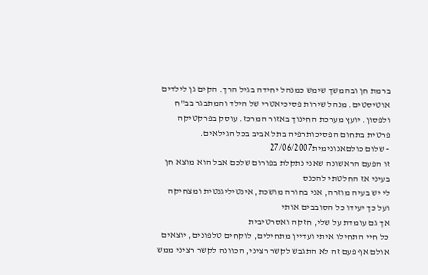ברמת חן ובהמשך שימש כמנהל יחידה בגיל הרך. הקים גן לילדים אוטיסטים. מנהל שירות פסיכיאטרי של הילד והמתבגר בב"ח ולפסון. יועץ מערכת החינוך באזור המרכז. עוסק בפרקטיקה פרטית בתחום הפסיכותרפיה בתל אביב בכל הגילאים.
- שלום כולםאנונימית27/06/2007
זו הפעם הראשונה שאני נתקלת בפורום שלכם אבל הוא מוצא חן בעיני אז החלטתי להכנס
לי יש בעיה מוזרה, אני בחורה מושכת, אינטיליגנטית ומצחיקה ועל כך יעידו כל הסובבים אותי
אך גם עומדת על שלי, חזקה ואסרטיבית
כל חיי התחילו איתי ועדיין מתחילים, לוקחים טלפונים, יוצאים אולם אף פעם זה לא התגבש לקשר רציני, הכוונה לקשר רציני ממש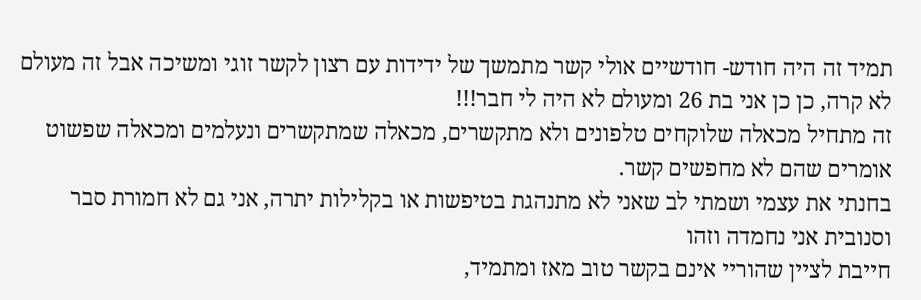תמיד זה היה חודש- חודשיים אולי קשר מתמשך של ידידות עם רצון לקשר זוגי ומשיכה אבל זה מעולם לא קרה, כן כן אני בת 26 ומעולם לא היה לי חבר!!!
זה מתחיל מכאלה שלוקחים טלפונים ולא מתקשרים, מכאלה שמתקשרים ונעלמים ומכאלה שפשוט אומרים שהם לא מחפשים קשר.
בחנתי את עצמי ושמתי לב שאני לא מתנהגת בטיפשות או בקלילות יתרה, אני גם לא חמורת סבר וסנובית אני נחמדה וזהו
חייבת לציין שהוריי אינם בקשר טוב מאז ומתמיד,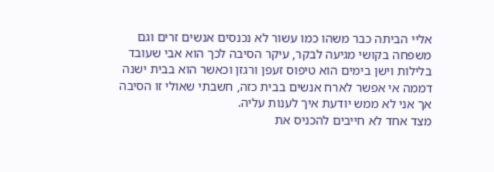אליי הביתה כבר משהו כמו עשור לא נכנסים אנשים זרים וגם משפחה בקושי מגיעה לבקר, עיקר הסיבה לכך הוא אבי שעובד בלילות וישן בימים הוא טיפוס זעפן ורגזן וכאשר הוא בבית ישנה דממה אי אפשר לארח אנשים בבית כזה, חשבתי שאולי זו הסיבה אך אני לא ממש יודעת איך לענות עליה.
מצד אחד לא חייבים להכניס את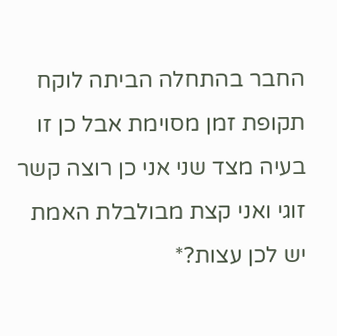החבר בהתחלה הביתה לוקח תקופת זמן מסוימת אבל כן זו בעיה מצד שני אני כן רוצה קשר זוגי ואני קצת מבולבלת האמת
יש לכן עצות?*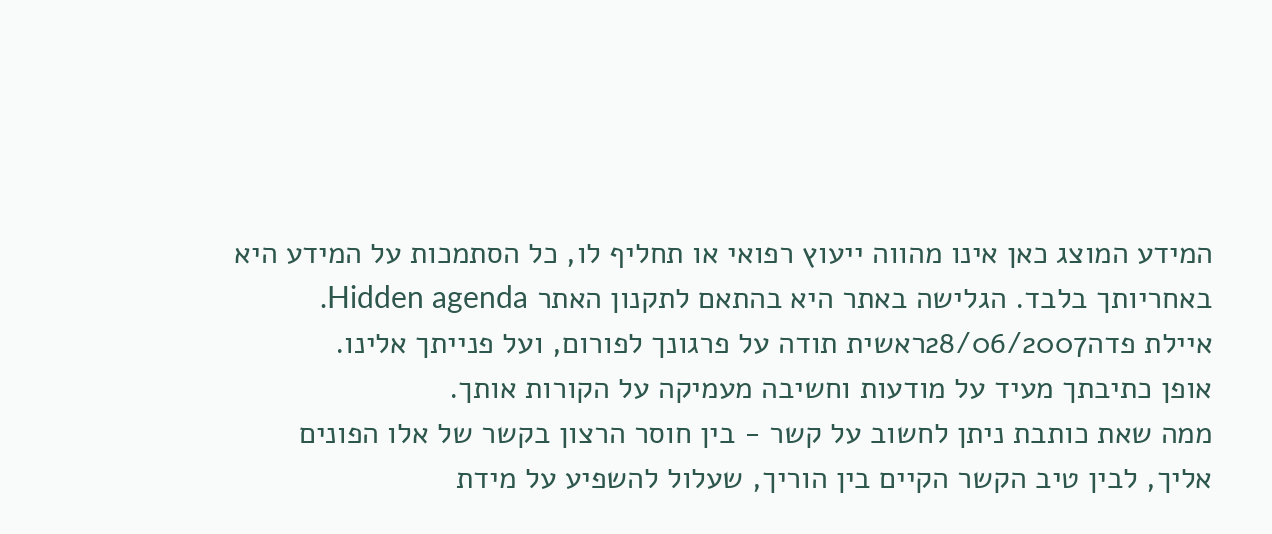המידע המוצג כאן אינו מהווה ייעוץ רפואי או תחליף לו, כל הסתמכות על המידע היא באחריותך בלבד. הגלישה באתר היא בהתאם לתקנון האתר Hidden agenda.
איילת פדה28/06/2007ראשית תודה על פרגונך לפורום, ועל פנייתך אלינו.
אופן כתיבתך מעיד על מודעות וחשיבה מעמיקה על הקורות אותך.
ממה שאת כותבת ניתן לחשוב על קשר - בין חוסר הרצון בקשר של אלו הפונים אליך, לבין טיב הקשר הקיים בין הוריך, שעלול להשפיע על מידת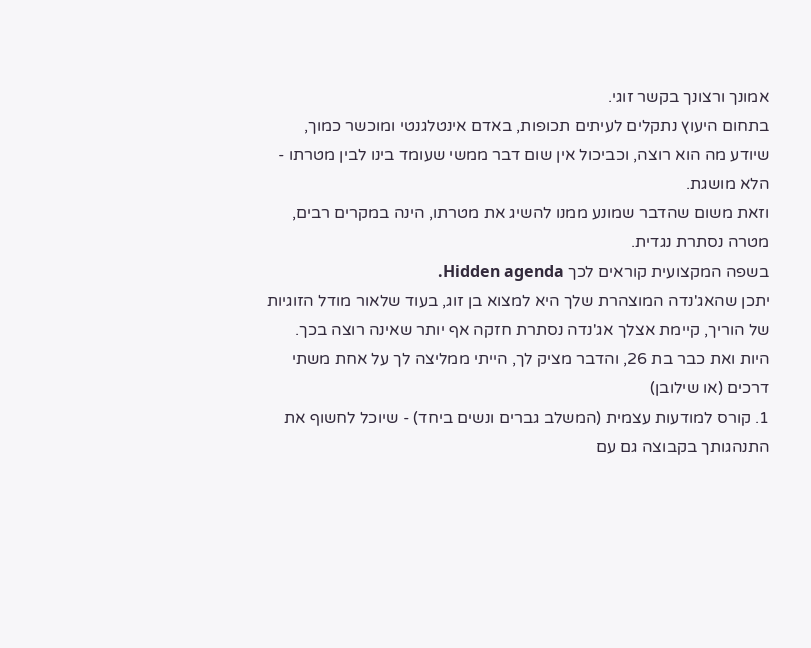אמונך ורצונך בקשר זוגי.
בתחום היעוץ נתקלים לעיתים תכופות, באדם אינטלגנטי ומוכשר כמוך, שיודע מה הוא רוצה, וכביכול אין שום דבר ממשי שעומד בינו לבין מטרתו - הלא מושגת.
וזאת משום שהדבר שמונע ממנו להשיג את מטרתו, הינה במקרים רבים, מטרה נסתרת נגדית.
בשפה המקצועית קוראים לכך Hidden agenda.
יתכן שהאג'נדה המוצהרת שלך היא למצוא בן זוג, בעוד שלאור מודל הזוגיות של הוריך, קיימת אצלך אג'נדה נסתרת חזקה אף יותר שאינה רוצה בכך.
היות ואת כבר בת 26, והדבר מציק לך, הייתי ממליצה לך על אחת משתי דרכים (או שילובן)
1. קורס למודעות עצמית (המשלב גברים ונשים ביחד) - שיוכל לחשוף את התנהגותך בקבוצה גם עם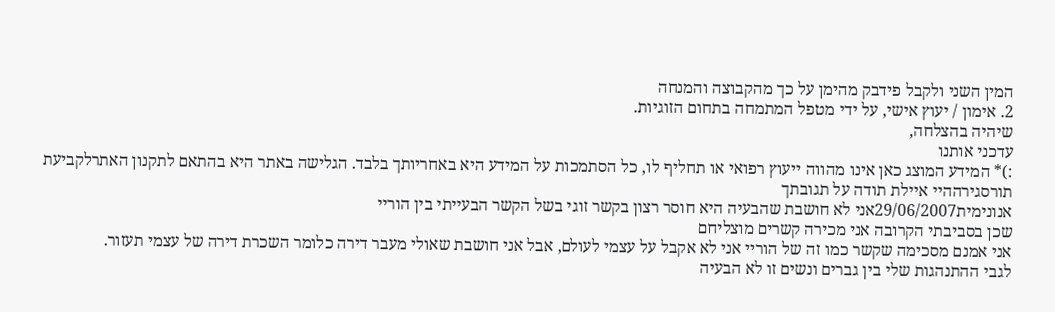המין השני ולקבל פידבק מהימן על כך מהקבוצה והמנחה
2. אימון / יעוץ אישי, על ידי מטפל המתמחה בתחום הזוגיות.
שיהיה בהצלחה,
עדכני אותנו
:)* המידע המוצג כאן אינו מהווה ייעוץ רפואי או תחליף לו, כל הסתמכות על המידע היא באחריותך בלבד. הגלישה באתר היא בהתאם לתקנון האתרלקביעת תורסגירההיי איילת תודה על תגובתך
אנונימית29/06/2007אני לא חושבת שהבעיה היא חוסר רצון בקשר זוגי בשל הקשר הבעייתי בין הוריי
שכן בסביבתי הקרובה אני מכירה קשרים מוצליחם
אני אמנם מסכימה שקשר כמו זה של הוריי אני לא אקבל על עצמי לעולם, אבל אני חושבת שאולי מעבר דירה כלומר השכרת דירה של עצמי תעזור.
לגבי ההתנהגות שלי בין גברים ונשים זו לא הבעיה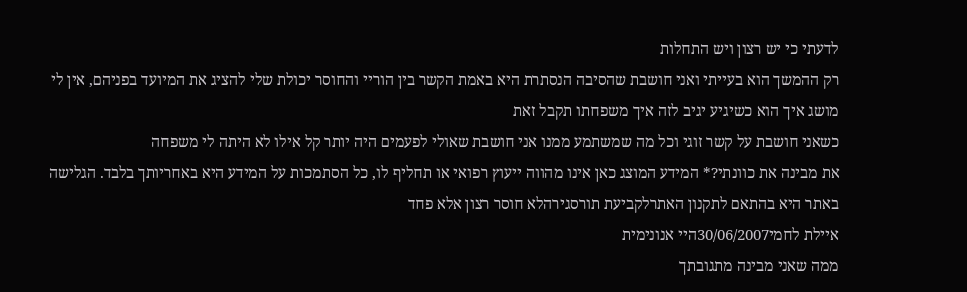לדעתי כי יש רצון ויש התחלות
רק ההמשך הוא בעייתי ואני חושבת שהסיבה הנסתרת היא באמת הקשר בין הוריי והחוסר יכולת שלי להציג את המיועד בפניהם, אין לי מושג איך הוא כשיגיע יגיב לזה איך משפחתו תקבל זאת
כשאני חושבת על קשר זוגי וכל מה שמשתמע ממנו אני חושבת שאולי לפעמים היה יותר קל אילו לא היתה לי משפחה
את מבינה את כוונתי?* המידע המוצג כאן אינו מהווה ייעוץ רפואי או תחליף לו, כל הסתמכות על המידע היא באחריותך בלבד. הגלישה באתר היא בהתאם לתקנון האתרלקביעת תורסגירהלא חוסר רצון אלא פחד
איילת לחמי30/06/2007היי אנונימית
ממה שאני מבינה מתגובתך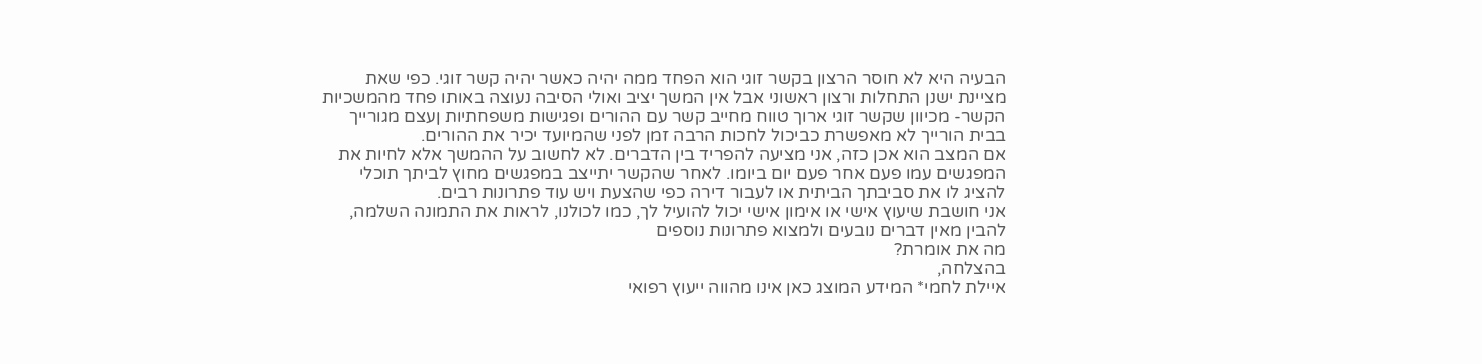הבעיה היא לא חוסר הרצון בקשר זוגי הוא הפחד ממה יהיה כאשר יהיה קשר זוגי. כפי שאת מציינת ישנן התחלות ורצון ראשוני אבל אין המשך יציב ואולי הסיבה נעוצה באותו פחד מהמשכיות הקשר- מכיוון שקשר זוגי ארוך טווח מחייב קשר עם ההורים ופגישות משפחתיות ןעצם מגורייך בבית הורייך לא מאפשרת כביכול לחכות הרבה זמן לפני שהמיועד יכיר את ההורים.
אם המצב הוא אכן כזה, אני מציעה להפריד בין הדברים. לא לחשוב על ההמשך אלא לחיות את המפגשים עמו פעם אחר פעם יום ביומו. לאחר שהקשר יתייצב במפגשים מחוץ לביתך תוכלי להציג לו את סביבתך הביתית או לעבור דירה כפי שהצעת ויש עוד פתרונות רבים.
אני חושבת שיעוץ אישי או אימון אישי יכול להועיל לך, כמו לכולנו, לראות את התמונה השלמה, להבין מאין דברים נובעים ולמצוא פתרונות נוספים
מה את אומרת?
בהצלחה,
איילת לחמי* המידע המוצג כאן אינו מהווה ייעוץ רפואי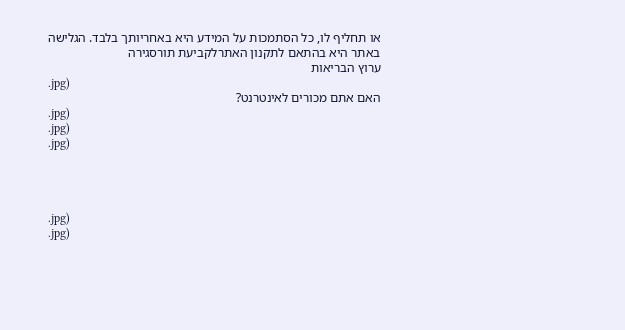או תחליף לו, כל הסתמכות על המידע היא באחריותך בלבד. הגלישה באתר היא בהתאם לתקנון האתרלקביעת תורסגירה
ערוץ הבריאות
.jpg)
האם אתם מכורים לאינטרנט?
.jpg)
.jpg)
.jpg)




.jpg)
.jpg)